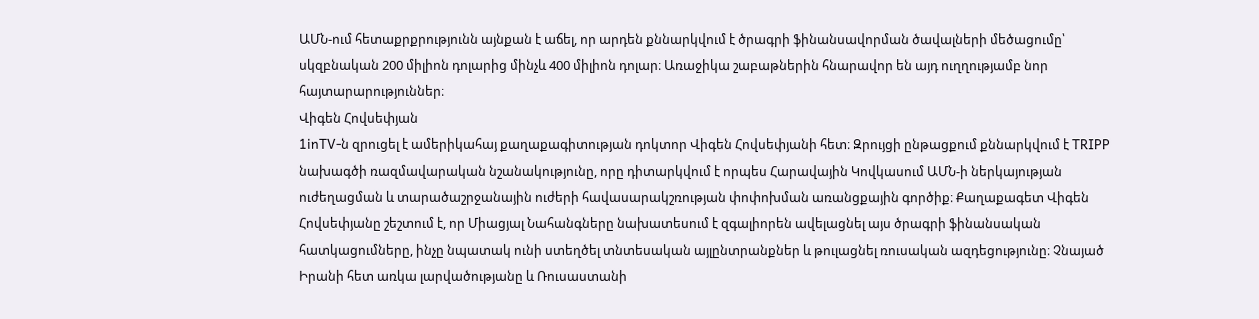ԱՄՆ-ում հետաքրքրությունն այնքան է աճել, որ արդեն քննարկվում է ծրագրի ֆինանսավորման ծավալների մեծացումը՝ սկզբնական 200 միլիոն դոլարից մինչև 400 միլիոն դոլար։ Առաջիկա շաբաթներին հնարավոր են այդ ուղղությամբ նոր հայտարարություններ։
Վիգեն Հովսեփյան
1inTV‑ն զրուցել է ամերիկահայ քաղաքագիտության դոկտոր Վիգեն Հովսեփյանի հետ։ Զրույցի ընթացքում քննարկվում է TRIPP նախագծի ռազմավարական նշանակությունը, որը դիտարկվում է որպես Հարավային Կովկասում ԱՄՆ‑ի ներկայության ուժեղացման և տարածաշրջանային ուժերի հավասարակշռության փոփոխման առանցքային գործիք։ Քաղաքագետ Վիգեն Հովսեփյանը շեշտում է, որ Միացյալ Նահանգները նախատեսում է զգալիորեն ավելացնել այս ծրագրի ֆինանսական հատկացումները, ինչը նպատակ ունի ստեղծել տնտեսական այլընտրանքներ և թուլացնել ռուսական ազդեցությունը։ Չնայած Իրանի հետ առկա լարվածությանը և Ռուսաստանի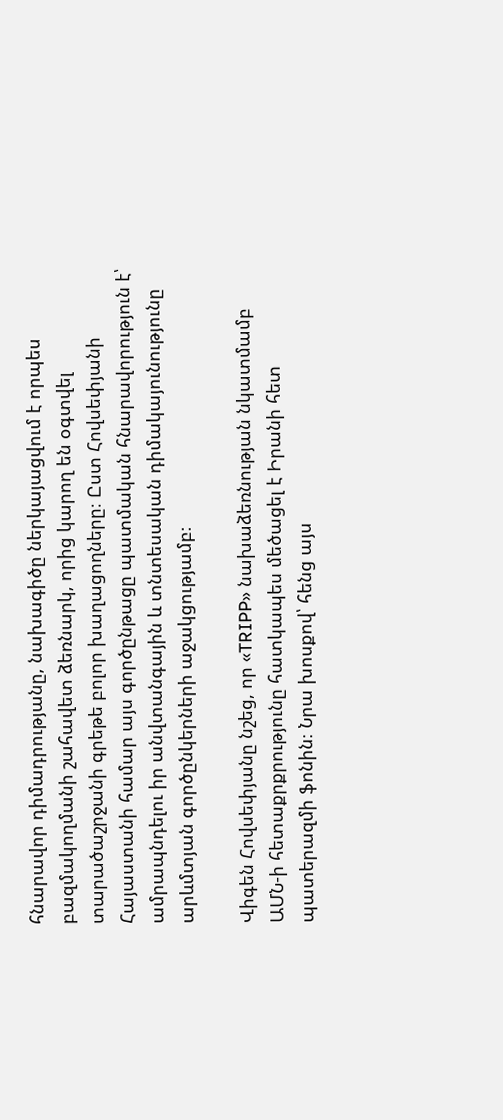հնարավոր դիմադրությանը, նախագիծը ներկայացվում է որպես բազմակողմանի շահավետ ձեռնարկ, որից կարող են օգտվել տարածաշրջանի գրեթե բոլոր խաղացողները։ Ըստ Հովսեփյանի Հայաստանի համար այս գործընթացը պատմական հնարավորություն է՝ ամրապնդելու իր անվտանգային և տնտեսական դիմակայունությունը արևմտյան գործընկերների աջակցությամբ։

Վիգեն Հովսեփյանը նշեց, որ «TRIPP» նախաձեռնության նկատմամբ ԱՄՆ‑ի հետաքրքրությունը հատկապես մեծացել է Իրանի հետ պատերազմի ֆոնին։ Նրա խոսքով՝ հենց այս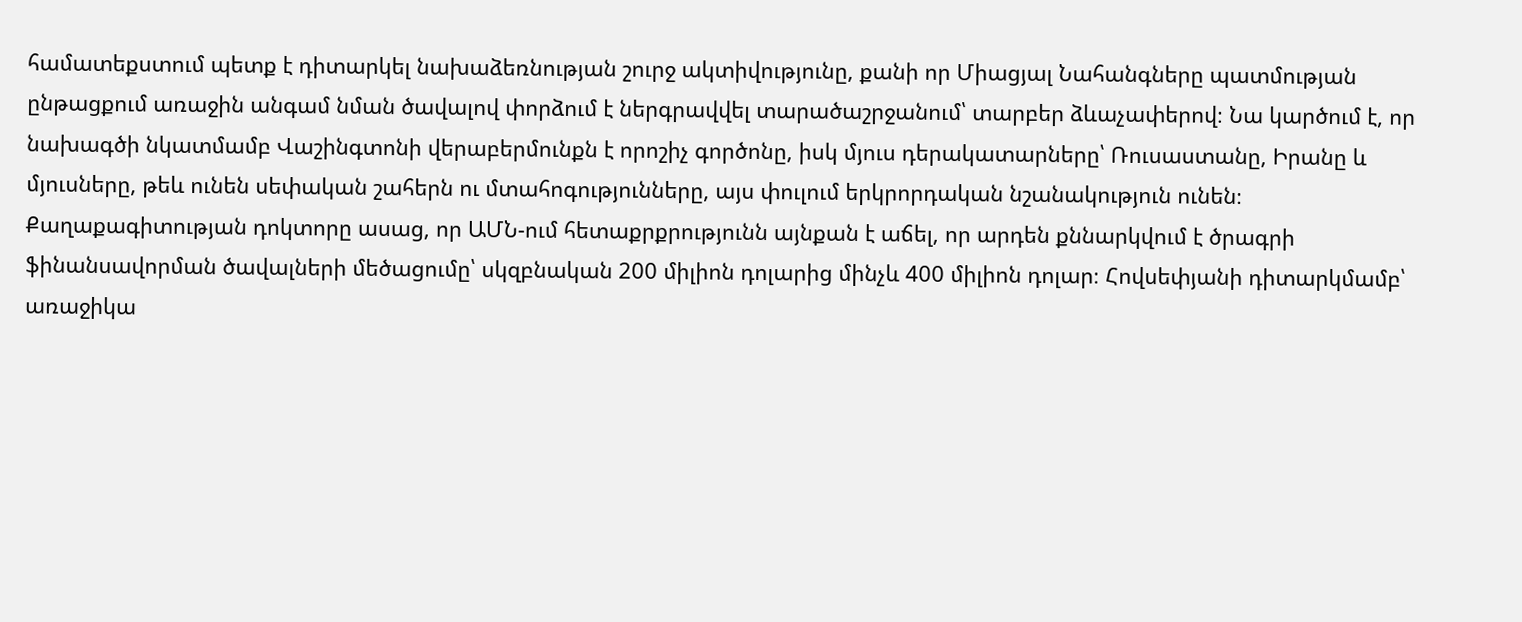համատեքստում պետք է դիտարկել նախաձեռնության շուրջ ակտիվությունը, քանի որ Միացյալ Նահանգները պատմության ընթացքում առաջին անգամ նման ծավալով փորձում է ներգրավվել տարածաշրջանում՝ տարբեր ձևաչափերով։ Նա կարծում է, որ նախագծի նկատմամբ Վաշինգտոնի վերաբերմունքն է որոշիչ գործոնը, իսկ մյուս դերակատարները՝ Ռուսաստանը, Իրանը և մյուսները, թեև ունեն սեփական շահերն ու մտահոգությունները, այս փուլում երկրորդական նշանակություն ունեն։
Քաղաքագիտության դոկտորը ասաց, որ ԱՄՆ-ում հետաքրքրությունն այնքան է աճել, որ արդեն քննարկվում է ծրագրի ֆինանսավորման ծավալների մեծացումը՝ սկզբնական 200 միլիոն դոլարից մինչև 400 միլիոն դոլար։ Հովսեփյանի դիտարկմամբ՝ առաջիկա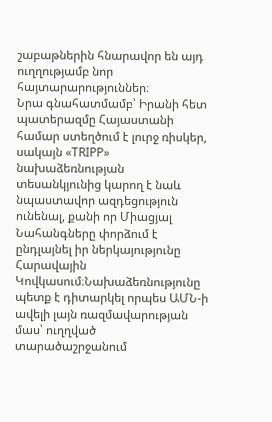շաբաթներին հնարավոր են այդ ուղղությամբ նոր հայտարարություններ։
Նրա գնահատմամբ՝ Իրանի հետ պատերազմը Հայաստանի համար ստեղծում է լուրջ ռիսկեր, սակայն «TRIPP» նախաձեռնության տեսանկյունից կարող է նաև նպաստավոր ազդեցություն ունենալ, քանի որ Միացյալ Նահանգները փորձում է ընդլայնել իր ներկայությունը Հարավային Կովկասում։Նախաձեռնությունը պետք է դիտարկել որպես ԱՄՆ‑ի ավելի լայն ռազմավարության մաս՝ ուղղված տարածաշրջանում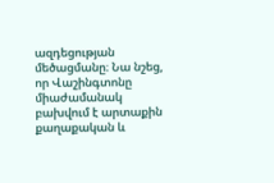ազդեցության մեծացմանը։ Նա նշեց, որ Վաշինգտոնը միաժամանակ բախվում է արտաքին քաղաքական և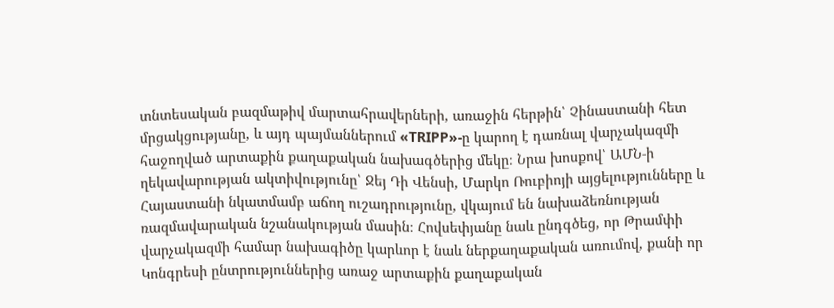տնտեսական բազմաթիվ մարտահրավերների, առաջին հերթին՝ Չինաստանի հետ մրցակցությանը, և այդ պայմաններում «TRIPP»-ը կարող է դառնալ վարչակազմի հաջողված արտաքին քաղաքական նախագծերից մեկը։ Նրա խոսքով՝ ԱՄՆ‑ի ղեկավարության ակտիվությունը՝ Ջեյ Դի Վենսի, Մարկո Ռուբիոյի այցելությունները և Հայաստանի նկատմամբ աճող ուշադրությունը, վկայում են նախաձեռնության ռազմավարական նշանակության մասին։ Հովսեփյանը նաև ընդգծեց, որ Թրամփի վարչակազմի համար նախագիծը կարևոր է նաև ներքաղաքական առումով, քանի որ Կոնգրեսի ընտրություններից առաջ արտաքին քաղաքական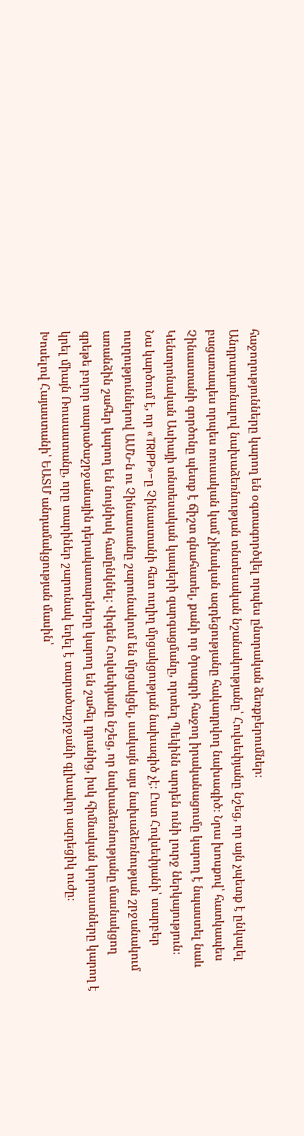հաջողությունները կարող են օգտագործվել որպես ընտրական ձեռքբերումներ։
Անդրադառնալով նախաձեռնության տնտեսական նշանակությանը՝ Հովսեփյանը նշեց, որ այն չպետք է ընկալել բացառապես որպես ռուսական կամ չինական ազդեցությանը հակադրվող նախագիծ։ Նրա խոսքով՝ հատկապես Չինաստանի գործոնը պետք է ճիշտ գնահատել, քանի որ ծրագրի հաջող իրականացումը կարող է նպաստել նաև Կենտրոնական Ասիայի տնտեսական կապերի զարգացմանը, որտեղ Պեկինն արդեն ունի լուրջ ներկայություն։
Նա կարծում է, որ «TRIPP»-ը Չինաստանի հետ ուղիղ մրցակցության նախագիծ չէ։ Ըստ Հովսեփյանի՝ տարբեր ուղղություններով ԱՄՆ‑ն ու Չինաստանը շարունակում են մրցակցել, սակայն այս նախաձեռնության շրջանակում առանձին շահեր կարող են նույնիսկ համընկնել։ Վիգեն Հովսեփյանը նշեց, որ նախաձեռնությանը մասնակցող գրեթե բոլոր տարածաշրջանային դերակատարները կարող են շահել դրանից, իսկ հիմնական կորուստները կարող է կրել միայն Ռուսաստանը, որը տարիներ շարունակ եղել է տարածաշրջանի գլխավոր ազդեցիկ ուժը։
Խոսելով Հայաստանի՝ ԵԱՏՄ անդամակցության մասին՝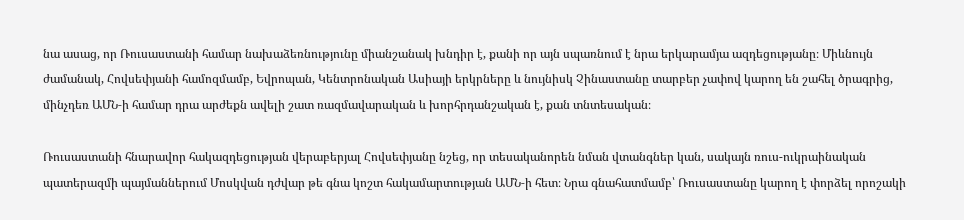նա ասաց, որ Ռուսաստանի համար նախաձեռնությունը միանշանակ խնդիր է, քանի որ այն սպառնում է նրա երկարամյա ազդեցությանը։ Միևնույն ժամանակ, Հովսեփյանի համոզմամբ, Եվրոպան, Կենտրոնական Ասիայի երկրները և նույնիսկ Չինաստանը տարբեր չափով կարող են շահել ծրագրից, մինչդեռ ԱՄՆ‑ի համար դրա արժեքն ավելի շատ ռազմավարական և խորհրդանշական է, քան տնտեսական։

Ռուսաստանի հնարավոր հակազդեցության վերաբերյալ Հովսեփյանը նշեց, որ տեսականորեն նման վտանգներ կան, սակայն ռուս-ուկրաինական պատերազմի պայմաններում Մոսկվան դժվար թե գնա կոշտ հակամարտության ԱՄՆ‑ի հետ։ Նրա գնահատմամբ՝ Ռուսաստանը կարող է փորձել որոշակի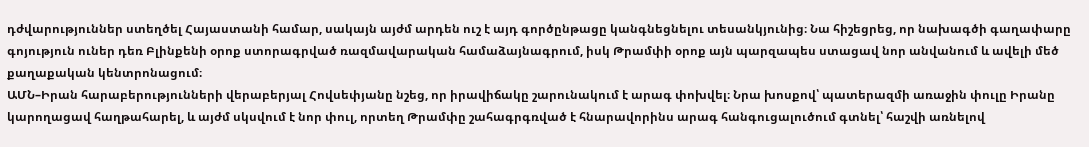դժվարություններ ստեղծել Հայաստանի համար, սակայն այժմ արդեն ուշ է այդ գործընթացը կանգնեցնելու տեսանկյունից։ Նա հիշեցրեց, որ նախագծի գաղափարը գոյություն ուներ դեռ Բլինքենի օրոք ստորագրված ռազմավարական համաձայնագրում, իսկ Թրամփի օրոք այն պարզապես ստացավ նոր անվանում և ավելի մեծ քաղաքական կենտրոնացում։
ԱՄՆ–Իրան հարաբերությունների վերաբերյալ Հովսեփյանը նշեց, որ իրավիճակը շարունակում է արագ փոխվել։ Նրա խոսքով՝ պատերազմի առաջին փուլը Իրանը կարողացավ հաղթահարել, և այժմ սկսվում է նոր փուլ, որտեղ Թրամփը շահագրգռված է հնարավորինս արագ հանգուցալուծում գտնել՝ հաշվի առնելով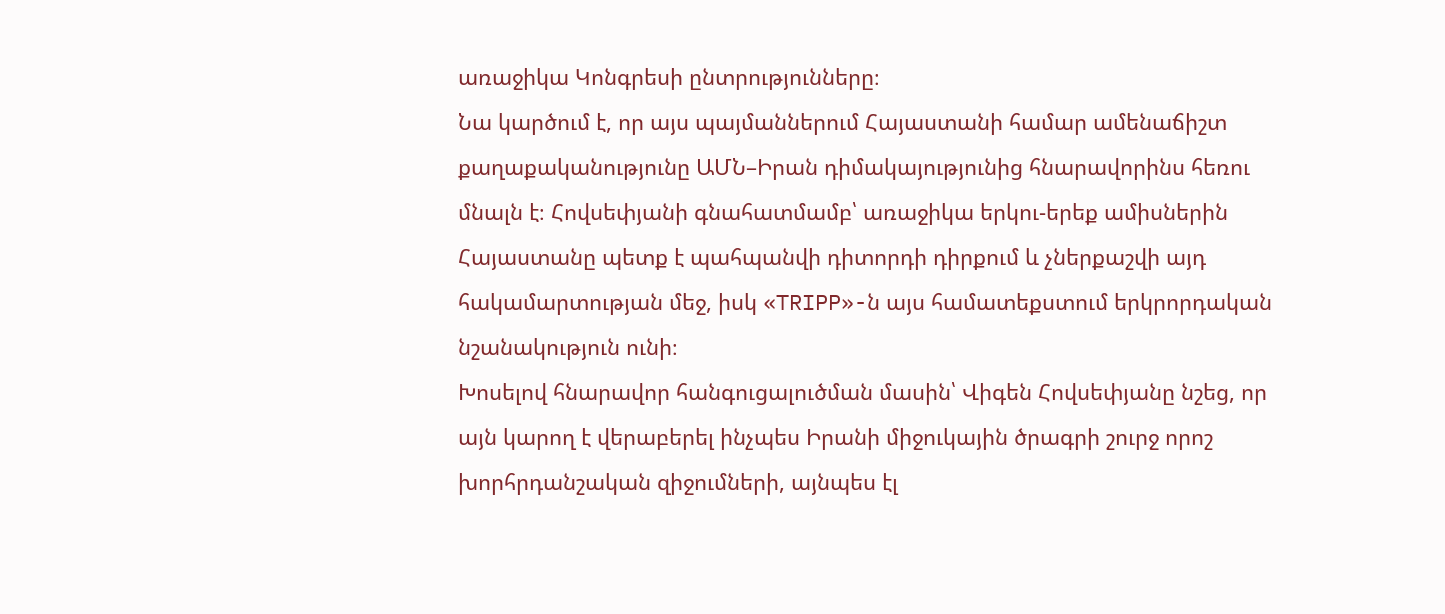առաջիկա Կոնգրեսի ընտրությունները։
Նա կարծում է, որ այս պայմաններում Հայաստանի համար ամենաճիշտ քաղաքականությունը ԱՄՆ–Իրան դիմակայությունից հնարավորինս հեռու մնալն է։ Հովսեփյանի գնահատմամբ՝ առաջիկա երկու-երեք ամիսներին Հայաստանը պետք է պահպանվի դիտորդի դիրքում և չներքաշվի այդ հակամարտության մեջ, իսկ «TRIPP»-ն այս համատեքստում երկրորդական նշանակություն ունի։
Խոսելով հնարավոր հանգուցալուծման մասին՝ Վիգեն Հովսեփյանը նշեց, որ այն կարող է վերաբերել ինչպես Իրանի միջուկային ծրագրի շուրջ որոշ խորհրդանշական զիջումների, այնպես էլ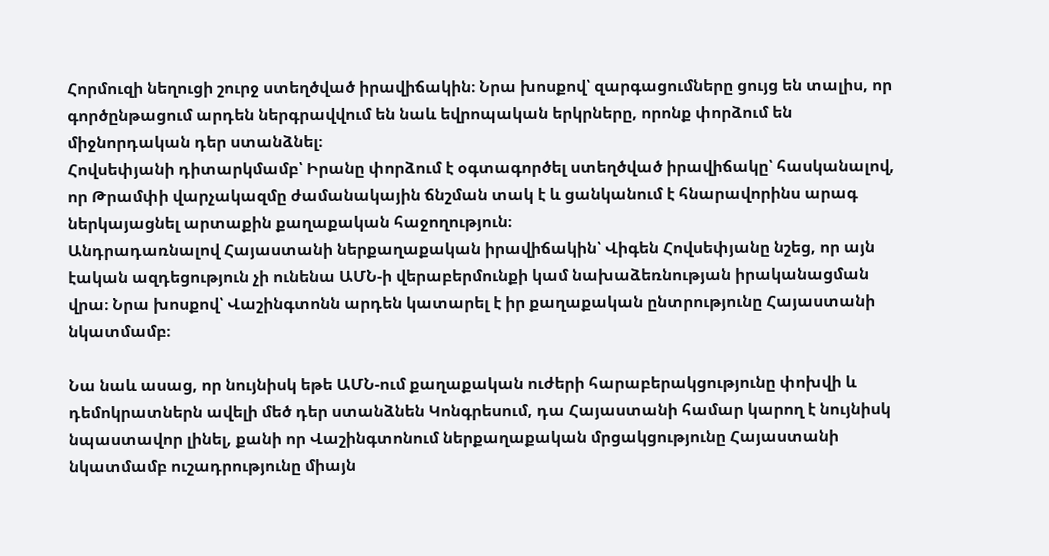Հորմուզի նեղուցի շուրջ ստեղծված իրավիճակին։ Նրա խոսքով՝ զարգացումները ցույց են տալիս, որ գործընթացում արդեն ներգրավվում են նաև եվրոպական երկրները, որոնք փորձում են միջնորդական դեր ստանձնել։
Հովսեփյանի դիտարկմամբ՝ Իրանը փորձում է օգտագործել ստեղծված իրավիճակը՝ հասկանալով, որ Թրամփի վարչակազմը ժամանակային ճնշման տակ է և ցանկանում է հնարավորինս արագ ներկայացնել արտաքին քաղաքական հաջողություն։
Անդրադառնալով Հայաստանի ներքաղաքական իրավիճակին՝ Վիգեն Հովսեփյանը նշեց, որ այն էական ազդեցություն չի ունենա ԱՄՆ‑ի վերաբերմունքի կամ նախաձեռնության իրականացման վրա։ Նրա խոսքով՝ Վաշինգտոնն արդեն կատարել է իր քաղաքական ընտրությունը Հայաստանի նկատմամբ։

Նա նաև ասաց, որ նույնիսկ եթե ԱՄՆ-ում քաղաքական ուժերի հարաբերակցությունը փոխվի և դեմոկրատներն ավելի մեծ դեր ստանձնեն Կոնգրեսում, դա Հայաստանի համար կարող է նույնիսկ նպաստավոր լինել, քանի որ Վաշինգտոնում ներքաղաքական մրցակցությունը Հայաստանի նկատմամբ ուշադրությունը միայն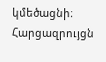կմեծացնի։
Հարցազրույցն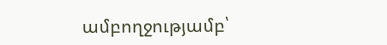ամբողջությամբ՝